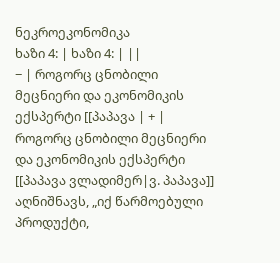ნეკროეკონომიკა
ხაზი 4: | ხაზი 4: | ||
− | როგორც ცნობილი მეცნიერი და ეკონომიკის ექსპერტი [[პაპავა | + | როგორც ცნობილი მეცნიერი და ეკონომიკის ექსპერტი [[პაპავა ვლადიმერ|ვ. პაპავა]] აღნიშნავს, „იქ წარმოებული პროდუქტი,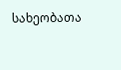სახეობათა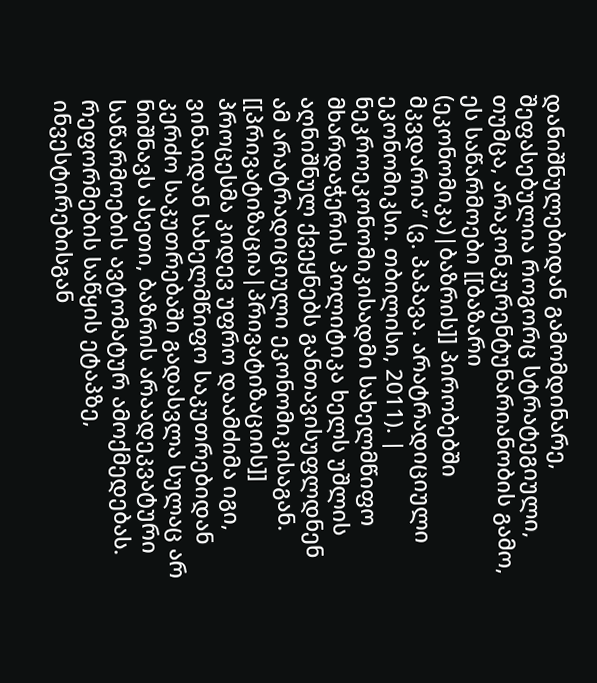დანიშნულებიდან გამომდინარე, შეფასებულია როგორც სტრატეგიული, თუმცა, არაკონკურენტუნარიანობის გამო, ეს საწარმოები [[ბაზარი (ეკონომიკა)|ბაზრის]] პირობებში მკვდარია” (ვ. პაპავა. არატრადიციული ეკონომიკსი. თბილისი, 2011). |
ნეკროეკონომიკისადმი სახელმწიფო მხარდაჭერის პოლიტიკა ხელს უშლის აღნიშნულ ქვეყნებს განთავისუფლდნენ ამ არატრადიციული ეკონომიკისაგან. [[პრივატიზაცია|პრივატიზაციის]] პროცესმა კიდევ უფრო დაამძიმა იგი, ვინაიდან სახელმწიფო საკუთრებიდან კერძო საკუთრებაში გადასვლა სულაც არ ნიშნავს ასეთი, ბაზრის არაადეკვატური საწარმოების ავტომატურ ამოქმედებას. რეფორმების საწყის ეტაპზე, ინვესტირებისგან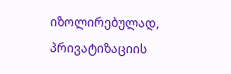იზოლირებულად, პრივატიზაციის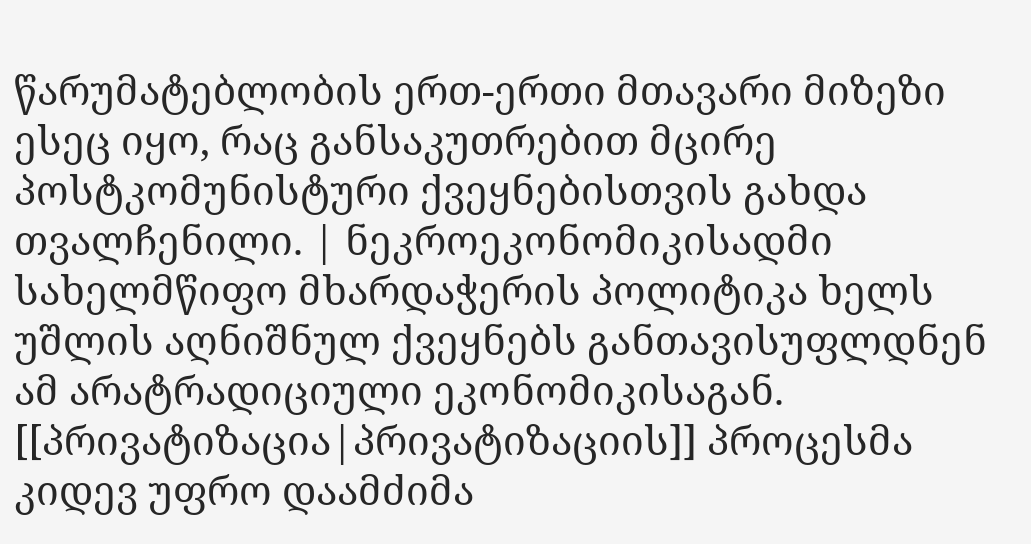წარუმატებლობის ერთ-ერთი მთავარი მიზეზი ესეც იყო, რაც განსაკუთრებით მცირე პოსტკომუნისტური ქვეყნებისთვის გახდა თვალჩენილი. | ნეკროეკონომიკისადმი სახელმწიფო მხარდაჭერის პოლიტიკა ხელს უშლის აღნიშნულ ქვეყნებს განთავისუფლდნენ ამ არატრადიციული ეკონომიკისაგან. [[პრივატიზაცია|პრივატიზაციის]] პროცესმა კიდევ უფრო დაამძიმა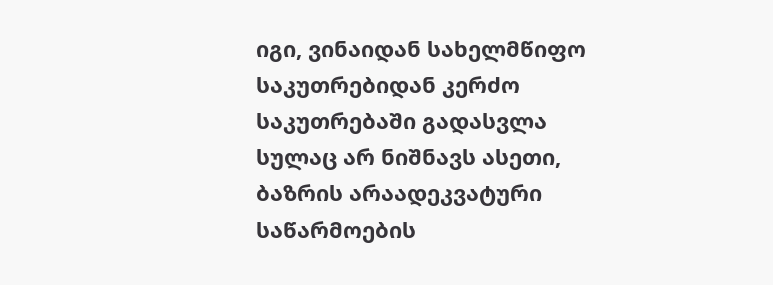იგი, ვინაიდან სახელმწიფო საკუთრებიდან კერძო საკუთრებაში გადასვლა სულაც არ ნიშნავს ასეთი, ბაზრის არაადეკვატური საწარმოების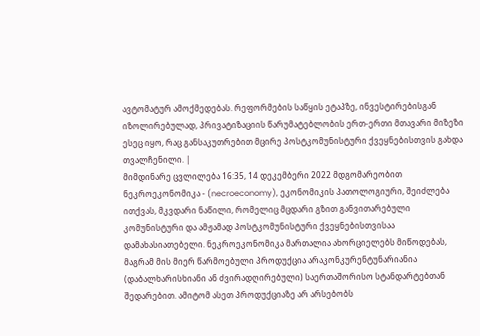ავტომატურ ამოქმედებას. რეფორმების საწყის ეტაპზე, ინვესტირებისგან იზოლირებულად, პრივატიზაციის წარუმატებლობის ერთ-ერთი მთავარი მიზეზი ესეც იყო, რაც განსაკუთრებით მცირე პოსტკომუნისტური ქვეყნებისთვის გახდა თვალჩენილი. |
მიმდინარე ცვლილება 16:35, 14 დეკემბერი 2022 მდგომარეობით
ნეკროეკონომიკა - (necroeconomy), ეკონომიკის პათოლოგიური, შეიძლება ითქვას, მკვდარი ნაწილი, რომელიც მცდარი გზით განვითარებული კომუნისტური და ამჟამად პოსტკომუნისტური ქვეყნებისთვისაა დამახასიათებელი. ნეკროეკონომიკა მართალია ახორციელებს მიწოდებას, მაგრამ მის მიერ წარმოებული პროდუქცია არაკონკურენტუნარიანია (დაბალხარისხიანი ან ძვირადღირებული) საერთაშორისო სტანდარტებთან შედარებით. ამიტომ ასეთ პროდუქციაზე არ არსებობს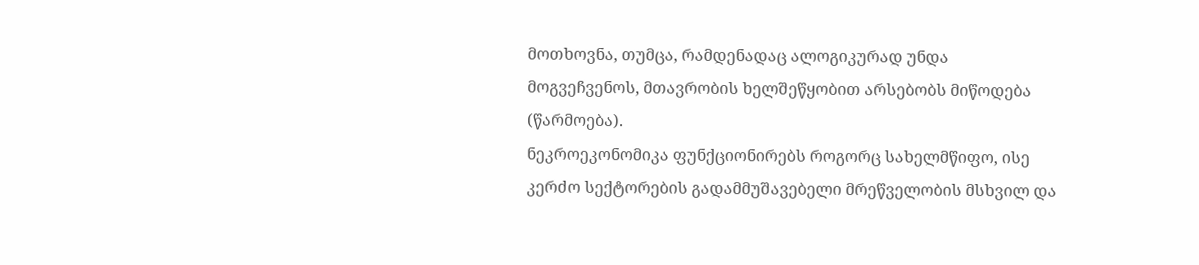მოთხოვნა, თუმცა, რამდენადაც ალოგიკურად უნდა მოგვეჩვენოს, მთავრობის ხელშეწყობით არსებობს მიწოდება (წარმოება).
ნეკროეკონომიკა ფუნქციონირებს როგორც სახელმწიფო, ისე კერძო სექტორების გადამმუშავებელი მრეწველობის მსხვილ და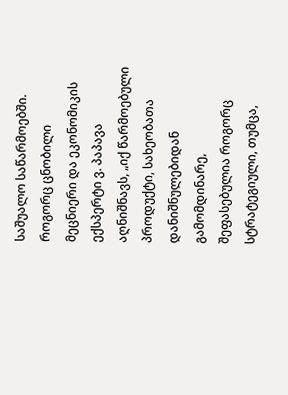საშუალო საწარმოებში.
როგორც ცნობილი მეცნიერი და ეკონომიკის ექსპერტი ვ. პაპავა აღნიშნავს, „იქ წარმოებული პროდუქტი, სახეობათა დანიშნულებიდან გამომდინარე, შეფასებულია როგორც სტრატეგიული, თუმცა,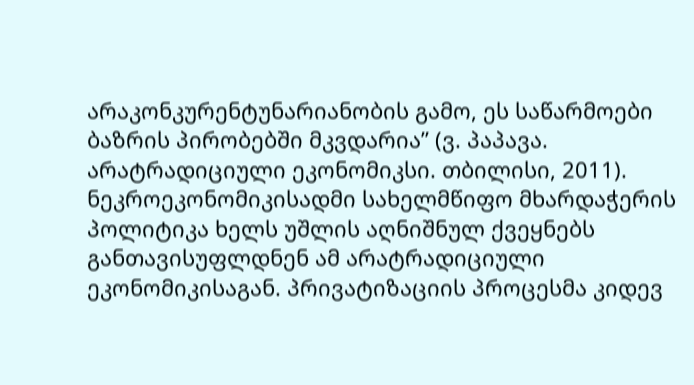არაკონკურენტუნარიანობის გამო, ეს საწარმოები ბაზრის პირობებში მკვდარია” (ვ. პაპავა. არატრადიციული ეკონომიკსი. თბილისი, 2011).
ნეკროეკონომიკისადმი სახელმწიფო მხარდაჭერის პოლიტიკა ხელს უშლის აღნიშნულ ქვეყნებს განთავისუფლდნენ ამ არატრადიციული ეკონომიკისაგან. პრივატიზაციის პროცესმა კიდევ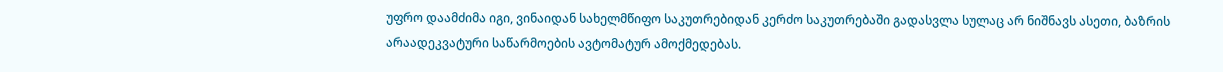უფრო დაამძიმა იგი, ვინაიდან სახელმწიფო საკუთრებიდან კერძო საკუთრებაში გადასვლა სულაც არ ნიშნავს ასეთი, ბაზრის არაადეკვატური საწარმოების ავტომატურ ამოქმედებას.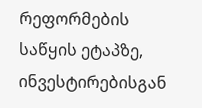რეფორმების საწყის ეტაპზე, ინვესტირებისგან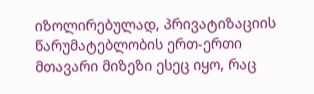იზოლირებულად, პრივატიზაციის წარუმატებლობის ერთ-ერთი მთავარი მიზეზი ესეც იყო, რაც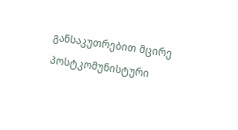განსაკუთრებით მცირე პოსტკომუნისტური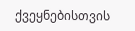ქვეყნებისთვის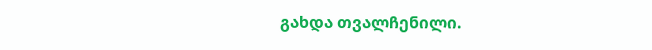გახდა თვალჩენილი.